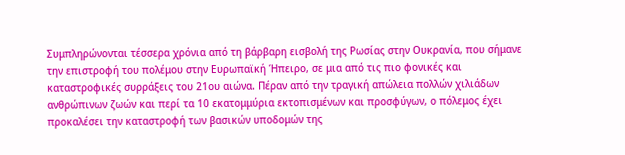Συμπληρώνονται τέσσερα χρόνια από τη βάρβαρη εισβολή της Ρωσίας στην Ουκρανία, που σήμανε την επιστροφή του πολέμου στην Ευρωπαϊκή Ήπειρο, σε μια από τις πιο φονικές και καταστροφικές συρράξεις του 21ου αιώνα. Πέραν από την τραγική απώλεια πολλών χιλιάδων ανθρώπινων ζωών και περί τα 10 εκατομμύρια εκτοπισμένων και προσφύγων, ο πόλεμος έχει προκαλέσει την καταστροφή των βασικών υποδομών της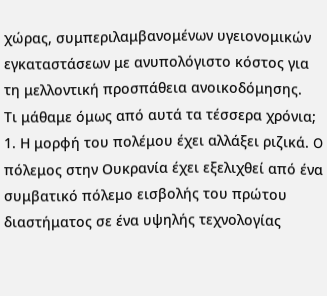χώρας, συμπεριλαμβανομένων υγειονομικών εγκαταστάσεων με ανυπολόγιστο κόστος για τη μελλοντική προσπάθεια ανοικοδόμησης.
Τι μάθαμε όμως από αυτά τα τέσσερα χρόνια;
1. Η μορφή του πολέμου έχει αλλάξει ριζικά. O πόλεμος στην Ουκρανία έχει εξελιχθεί από ένα συμβατικό πόλεμο εισβολής του πρώτου διαστήματος σε ένα υψηλής τεχνολογίας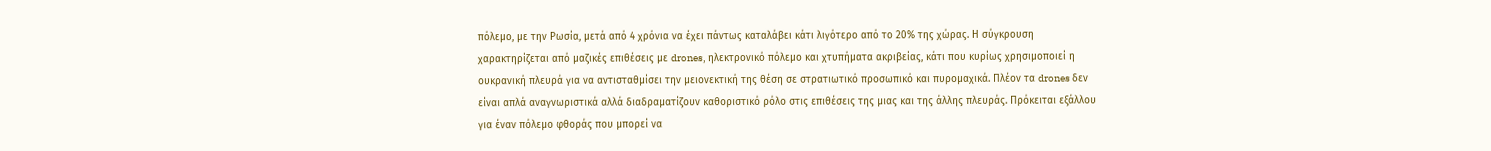πόλεμο, με την Ρωσία, μετά από 4 χρόνια να έχει πάντως καταλάβει κάτι λιγότερο από το 20% της χώρας. Η σύγκρουση χαρακτηρίζεται από μαζικές επιθέσεις με drones, ηλεκτρονικό πόλεμο και χτυπήματα ακριβείας, κάτι που κυρίως χρησιμοποιεί η ουκρανική πλευρά για να αντισταθμίσει την μειονεκτική της θέση σε στρατιωτικό προσωπικό και πυρομαχικά. Πλέον τα drones δεν είναι απλά αναγνωριστικά αλλά διαδραματίζουν καθοριστικό ρόλο στις επιθέσεις της μιας και της άλλης πλευράς. Πρόκειται εξάλλου για έναν πόλεμο φθοράς που μπορεί να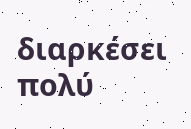διαρκέσει πολύ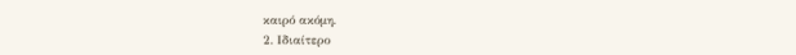καιρό ακόμη.
2. Ιδιαίτερο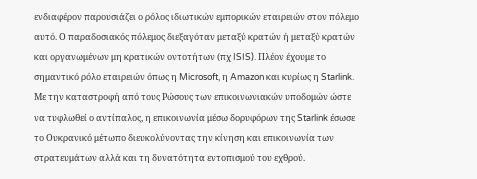ενδιαφέρον παρουσιάζει ο ρόλος ιδιωτικών εμπορικών εταιρειών στον πόλεμο αυτό. Ο παραδοσιακός πόλεμος διεξαγόταν μεταξύ κρατών ή μεταξύ κρατών και οργανωμένων μη κρατικών οντοτήτων (πχ ISIS). Πλέον έχουμε το σημαντικό ρόλο εταιρειών όπως η Microsoft, η Amazon και κυρίως η Starlink. Με την καταστροφή από τους Ρώσους των επικοινωνιακών υποδομών ώστε να τυφλωθεί ο αντίπαλος, η επικοινωνία μέσω δορυφόρων της Starlink έσωσε το Ουκρανικό μέτωπο διευκολύνοντας την κίνηση και επικοινωνία των στρατευμάτων αλλά και τη δυνατότητα εντοπισμού του εχθρού.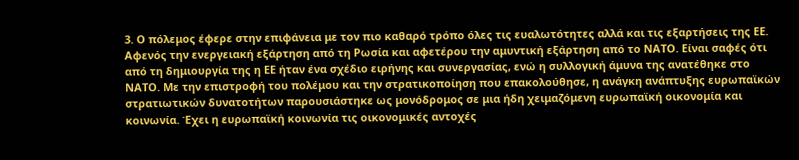3. Ο πόλεμος έφερε στην επιφάνεια με τον πιο καθαρό τρόπο όλες τις ευαλωτότητες αλλά και τις εξαρτήσεις της ΕΕ. Αφενός την ενεργειακή εξάρτηση από τη Ρωσία και αφετέρου την αμυντική εξάρτηση από το ΝΑΤΟ. Είναι σαφές ότι από τη δημιουργία της η ΕΕ ήταν ένα σχέδιο ειρήνης και συνεργασίας, ενώ η συλλογική άμυνα της ανατέθηκε στο ΝΑΤΟ. Με την επιστροφή του πολέμου και την στρατικοποίηση που επακολούθησε, η ανάγκη ανάπτυξης ευρωπαϊκών στρατιωτικών δυνατοτήτων παρουσιάστηκε ως μονόδρομος σε μια ήδη χειμαζόμενη ευρωπαϊκή οικονομία και κοινωνία. Έχει η ευρωπαϊκή κοινωνία τις οικονομικές αντοχές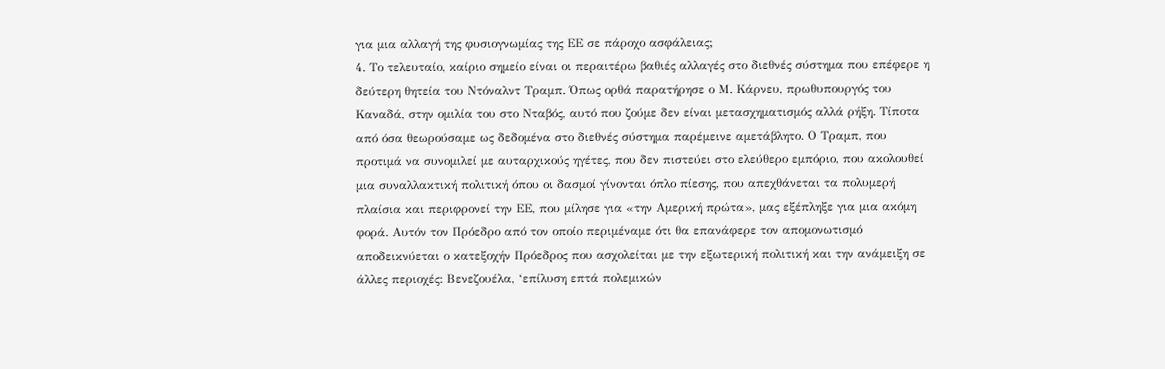για μια αλλαγή της φυσιογνωμίας της ΕΕ σε πάροχο ασφάλειας;
4. Το τελευταίο, καίριο σημείο είναι οι περαιτέρω βαθιές αλλαγές στο διεθνές σύστημα που επέφερε η δεύτερη θητεία του Ντόναλντ Τραμπ. Όπως ορθά παρατήρησε ο Μ. Κάρνευ, πρωθυπουργός του Καναδά, στην ομιλία του στο Νταβός, αυτό που ζούμε δεν είναι μετασχηματισμός αλλά ρήξη. Τίποτα από όσα θεωρούσαμε ως δεδομένα στο διεθνές σύστημα παρέμεινε αμετάβλητο. Ο Τραμπ, που προτιμά να συνομιλεί με αυταρχικούς ηγέτες, που δεν πιστεύει στο ελεύθερο εμπόριο, που ακολουθεί μια συναλλακτική πολιτική όπου οι δασμοί γίνονται όπλο πίεσης, που απεχθάνεται τα πολυμερή πλαίσια και περιφρονεί την ΕΕ, που μίλησε για «την Αμερική πρώτα», μας εξέπληξε για μια ακόμη φορά. Αυτόν τον Πρόεδρο από τον οποίο περιμέναμε ότι θα επανάφερε τον απομονωτισμό αποδεικνύεται ο κατεξοχήν Πρόεδρος που ασχολείται με την εξωτερική πολιτική και την ανάμειξη σε άλλες περιοχές: Βενεζουέλα, ‘επίλυση επτά πολεμικών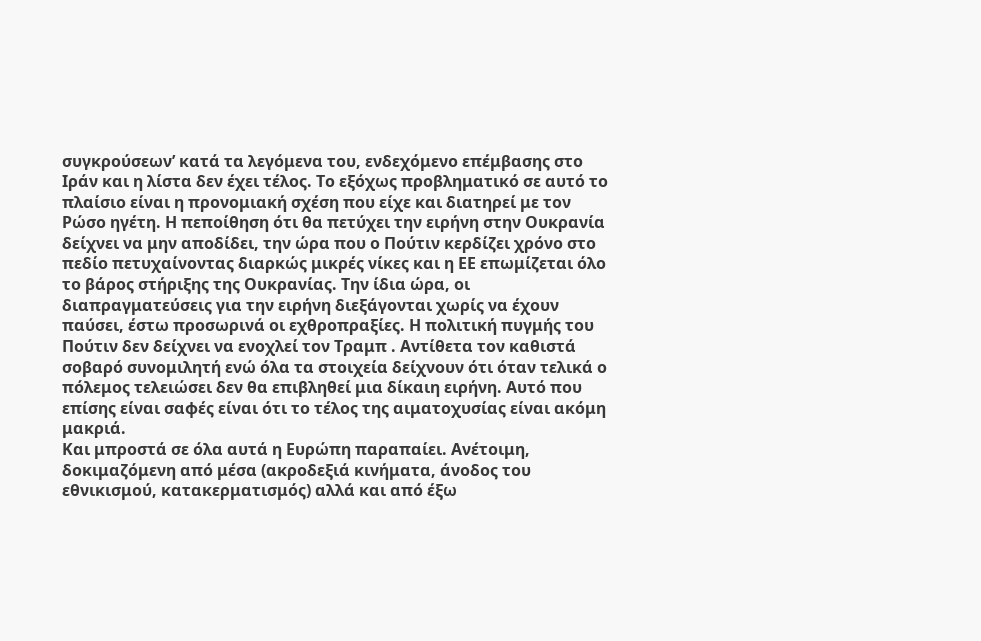συγκρούσεων’ κατά τα λεγόμενα του, ενδεχόμενο επέμβασης στο Ιράν και η λίστα δεν έχει τέλος. Το εξόχως προβληματικό σε αυτό το πλαίσιο είναι η προνομιακή σχέση που είχε και διατηρεί με τον Ρώσο ηγέτη. Η πεποίθηση ότι θα πετύχει την ειρήνη στην Ουκρανία δείχνει να μην αποδίδει, την ώρα που ο Πούτιν κερδίζει χρόνο στο πεδίο πετυχαίνοντας διαρκώς μικρές νίκες και η ΕΕ επωμίζεται όλο το βάρος στήριξης της Ουκρανίας. Την ίδια ώρα, οι διαπραγματεύσεις για την ειρήνη διεξάγονται χωρίς να έχουν παύσει, έστω προσωρινά οι εχθροπραξίες. Η πολιτική πυγμής του Πούτιν δεν δείχνει να ενοχλεί τον Τραμπ . Αντίθετα τον καθιστά σοβαρό συνομιλητή ενώ όλα τα στοιχεία δείχνουν ότι όταν τελικά ο πόλεμος τελειώσει δεν θα επιβληθεί μια δίκαιη ειρήνη. Αυτό που επίσης είναι σαφές είναι ότι το τέλος της αιματοχυσίας είναι ακόμη μακριά.
Και μπροστά σε όλα αυτά η Ευρώπη παραπαίει. Ανέτοιμη, δοκιμαζόμενη από μέσα (ακροδεξιά κινήματα, άνοδος του εθνικισμού, κατακερματισμός) αλλά και από έξω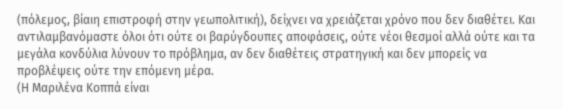(πόλεμος, βίαιη επιστροφή στην γεωπολιτική), δείχνει να χρειάζεται χρόνο που δεν διαθέτει. Και αντιλαμβανόμαστε όλοι ότι ούτε οι βαρύγδουπες αποφάσεις, ούτε νέοι θεσμοί αλλά ούτε και τα μεγάλα κονδύλια λύνουν το πρόβλημα, αν δεν διαθέτεις στρατηγική και δεν μπορείς να προβλέψεις ούτε την επόμενη μέρα.
(Η Μαριλένα Κοππά είναι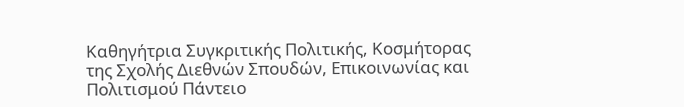Καθηγήτρια Συγκριτικής Πολιτικής, Κοσμήτορας της Σχολής Διεθνών Σπουδών, Επικοινωνίας και Πολιτισμού Πάντειο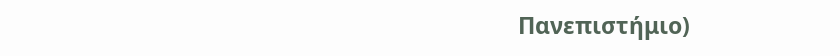Πανεπιστήμιο)